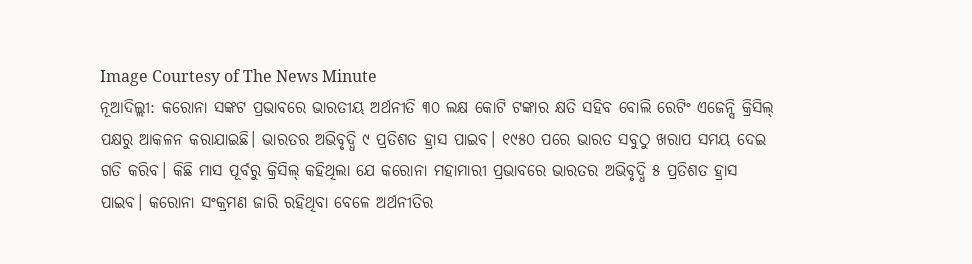Image Courtesy of The News Minute
ନୂଆଦିଲ୍ଲୀ: କରୋନା ସଙ୍କଟ ପ୍ରଭାବରେ ଭାରତୀୟ ଅର୍ଥନୀତି ୩୦ ଲକ୍ଷ କୋଟି ଟଙ୍କାର କ୍ଷତି ସହିବ ବୋଲି ରେଟିଂ ଏଜେନ୍ସି କ୍ରିସିଲ୍ ପକ୍ଷରୁ ଆକଳନ କରାଯାଇଛି। ଭାରତର ଅଭିବୃଦ୍ଧି ୯ ପ୍ରତିଶତ ହ୍ରାସ ପାଇବ। ୧୯୫୦ ପରେ ଭାରତ ସବୁଠୁ ଖରାପ ସମୟ ଦେଇ ଗତି କରିବ। କିଛି ମାସ ପୂର୍ବରୁ କ୍ରିସିଲ୍ କହିଥିଲା ଯେ କରୋନା ମହାମାରୀ ପ୍ରଭାବରେ ଭାରତର ଅଭିବୃଦ୍ଧି ୫ ପ୍ରତିଶତ ହ୍ରାସ ପାଇବ। କରୋନା ସଂକ୍ରମଣ ଜାରି ରହିଥିବା ବେଳେ ଅର୍ଥନୀତିର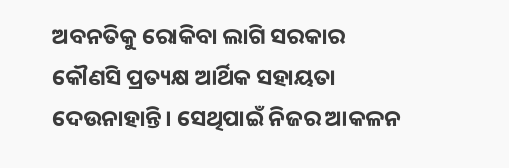ଅବନତିକୁ ରୋକିବା ଲାଗି ସରକାର କୌଣସି ପ୍ରତ୍ୟକ୍ଷ ଆର୍ଥିକ ସହାୟତା ଦେଉନାହାନ୍ତି। ସେଥିପାଇଁ ନିଜର ଆକଳନ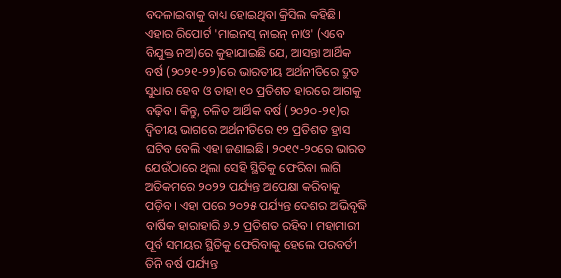ବଦଳାଇବାକୁ ବାଧ୍ୟ ହୋଇଥିବା କ୍ରିସିଲ କହିଛି।
ଏହାର ରିପୋର୍ଟ 'ମାଇନସ୍ ନାଇନ୍ ନାଓ' (ଏବେ ବିଯୁକ୍ତ ନଅ)ରେ କୁହାଯାଇଛି ଯେ, ଆସନ୍ତା ଆର୍ଥିକ ବର୍ଷ (୨୦୨୧-୨୨)ରେ ଭାରତୀୟ ଅର୍ଥନୀତିରେ ଦ୍ରୁତ ସୁଧାର ହେବ ଓ ତାହା ୧୦ ପ୍ରତିଶତ ହାରରେ ଆଗକୁ ବଢ଼ିବ। କିନ୍ତୁ, ଚଳିତ ଆର୍ଥିକ ବର୍ଷ (୨୦୨୦-୨୧)ର ଦ୍ବିତୀୟ ଭାଗରେ ଅର୍ଥନୀତିରେ ୧୨ ପ୍ରତିଶତ ହ୍ରାସ ଘଟିବ ବେଲି ଏହା ଜଣାଇଛି। ୨୦୧୯-୨୦ରେ ଭାରତ ଯେଉଁଠାରେ ଥିଲା ସେହି ସ୍ଥିତିକୁ ଫେରିବା ଲାଗି ଅତିକମରେ ୨୦୨୨ ପର୍ଯ୍ୟନ୍ତ ଅପେକ୍ଷା କରିବାକୁ ପଡ଼ିବ। ଏହା ପରେ ୨୦୨୫ ପର୍ଯ୍ୟନ୍ତ ଦେଶର ଅଭିବୃଦ୍ଧି ବାର୍ଷିକ ହାରାହାରି ୬.୨ ପ୍ରତିଶତ ରହିବ। ମହାମାରୀ ପୂର୍ବ ସମୟର ସ୍ଥିତିକୁ ଫେରିବାକୁ ହେଲେ ପରବର୍ତୀ ତିନି ବର୍ଷ ପର୍ଯ୍ୟନ୍ତ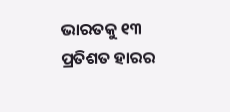ଭାରତକୁ ୧୩ ପ୍ରତିଶତ ହାରର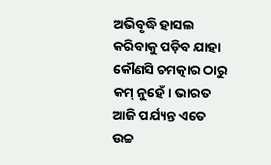ଅଭିବୃଦ୍ଧି ହାସଲ କରିବାକୁ ପଡ଼ିବ ଯାହା କୌଣସି ଚମତ୍କାର ଠାରୁ କମ୍ ନୁହେଁ। ଭାରତ ଆଜି ପର୍ଯ୍ୟନ୍ତ ଏତେ ଉଚ୍ଚ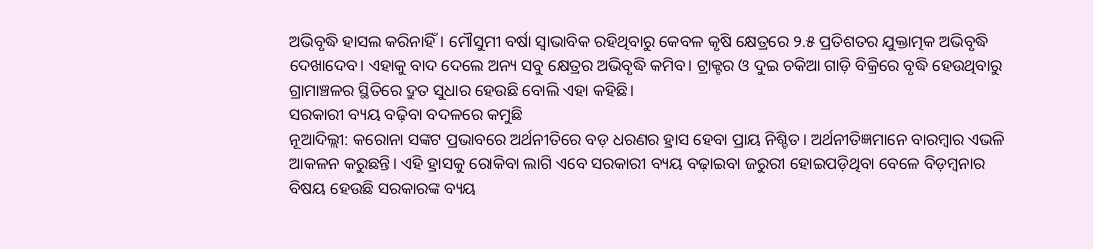ଅଭିବୃଦ୍ଧି ହାସଲ କରିନାହିଁ। ମୌସୁମୀ ବର୍ଷା ସ୍ବାଭାବିକ ରହିଥିବାରୁ କେବଳ କୃଷି କ୍ଷେତ୍ରରେ ୨.୫ ପ୍ରତିଶତର ଯୁକ୍ତାତ୍ମକ ଅଭିବୃଦ୍ଧି ଦେଖାଦେବ। ଏହାକୁ ବାଦ ଦେଲେ ଅନ୍ୟ ସବୁ କ୍ଷେତ୍ରର ଅଭିବୃଦ୍ଧି କମିବ। ଟ୍ରାକ୍ଟର ଓ ଦୁଇ ଚକିଆ ଗାଡ଼ି ବିକ୍ରିରେ ବୃଦ୍ଧି ହେଉଥିବାରୁ ଗ୍ରାମାଞ୍ଚଳର ସ୍ଥିତିରେ ଦ୍ରୁତ ସୁଧାର ହେଉଛି ବୋଲି ଏହା କହିଛି।
ସରକାରୀ ବ୍ୟୟ ବଢ଼ିବା ବଦଳରେ କମୁଛି
ନୂଆଦିଲ୍ଲୀ: କରୋନା ସଙ୍କଟ ପ୍ରଭାବରେ ଅର୍ଥନୀତିରେ ବଡ଼ ଧରଣର ହ୍ରାସ ହେବା ପ୍ରାୟ ନିଶ୍ଚିତ। ଅର୍ଥନୀତିଜ୍ଞମାନେ ବାରମ୍ବାର ଏଭଳି ଆକଳନ କରୁଛନ୍ତି। ଏହି ହ୍ରାସକୁ ରୋକିବା ଲାଗି ଏବେ ସରକାରୀ ବ୍ୟୟ ବଢ଼ାଇବା ଜରୁରୀ ହୋଇପଡ଼ିଥିବା ବେଳେ ବିଡ଼ମ୍ବନାର ବିଷୟ ହେଉଛି ସରକାରଙ୍କ ବ୍ୟୟ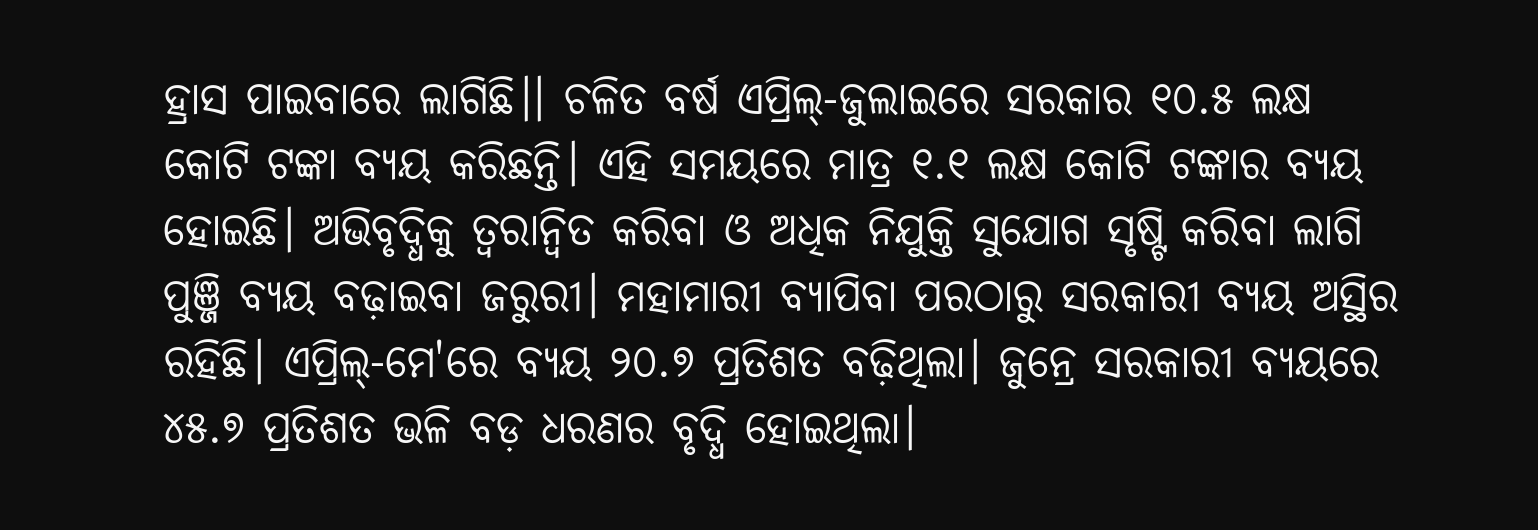ହ୍ରାସ ପାଇବାରେ ଲାଗିଛି।। ଚଳିତ ବର୍ଷ ଏପ୍ରିଲ୍-ଜୁଲାଇରେ ସରକାର ୧୦.୫ ଲକ୍ଷ କୋଟି ଟଙ୍କା ବ୍ୟୟ କରିଛନ୍ତି। ଏହି ସମୟରେ ମାତ୍ର ୧.୧ ଲକ୍ଷ କୋଟି ଟଙ୍କାର ବ୍ୟୟ ହୋଇଛି। ଅଭିବୃଦ୍ଧିକୁ ତ୍ବରାନ୍ବିତ କରିବା ଓ ଅଧିକ ନିଯୁକ୍ତି ସୁଯୋଗ ସୃଷ୍ଟି କରିବା ଲାଗି ପୁଞ୍ଜି ବ୍ୟୟ ବଢ଼ାଇବା ଜରୁରୀ। ମହାମାରୀ ବ୍ୟାପିବା ପରଠାରୁ ସରକାରୀ ବ୍ୟୟ ଅସ୍ଥିର ରହିଛି। ଏପ୍ରିଲ୍-ମେ'ରେ ବ୍ୟୟ ୨୦.୭ ପ୍ରତିଶତ ବଢ଼ିଥିଲା। ଜୁନ୍ରେ ସରକାରୀ ବ୍ୟୟରେ ୪୫.୭ ପ୍ରତିଶତ ଭଳି ବଡ଼ ଧରଣର ବୃଦ୍ଧି ହୋଇଥିଲା।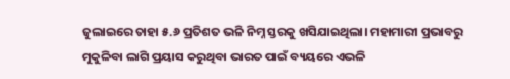ଜୁଲାଇରେ ତାହା ୫.୬ ପ୍ରତିଶତ ଭଳି ନିମ୍ନ ସ୍ତରକୁ ଖସିଯାଇଥିଲା। ମହାମାରୀ ପ୍ରଭାବରୁ ମୁକୁଳିବା ଲାଗି ପ୍ରୟାସ କରୁଥିବା ଭାରତ ପାଇଁ ବ୍ୟୟରେ ଏଭଳି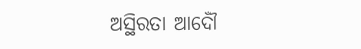ଅସ୍ଥିରତା ଆଦୌଁ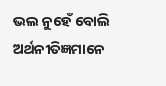ଭଲ ନୁହେଁ ବୋଲି ଅର୍ଥନୀତିଜ୍ଞମାନେ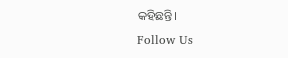କହିଛନ୍ତି।
Follow Us